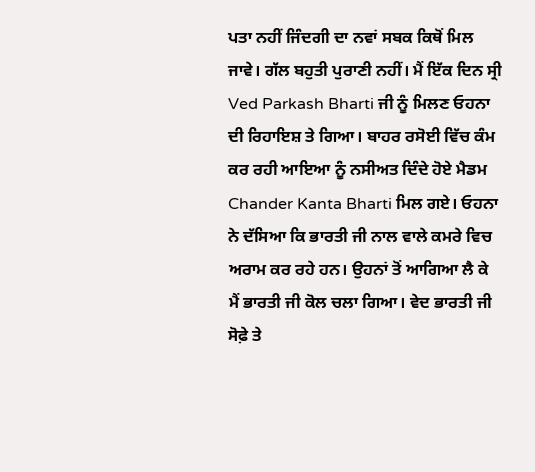ਪਤਾ ਨਹੀਂ ਜਿੰਦਗੀ ਦਾ ਨਵਾਂ ਸਬਕ ਕਿਥੋਂ ਮਿਲ ਜਾਵੇ। ਗੱਲ ਬਹੁਤੀ ਪੁਰਾਣੀ ਨਹੀਂ। ਮੈਂ ਇੱਕ ਦਿਨ ਸ੍ਰੀ Ved Parkash Bharti ਜੀ ਨੂੰ ਮਿਲਣ ਓਹਨਾ ਦੀ ਰਿਹਾਇਸ਼ ਤੇ ਗਿਆ। ਬਾਹਰ ਰਸੋਈ ਵਿੱਚ ਕੰਮ ਕਰ ਰਹੀ ਆਇਆ ਨੂੰ ਨਸੀਅਤ ਦਿੰਦੇ ਹੋਏ ਮੈਡਮ Chander Kanta Bharti ਮਿਲ ਗਏ। ਓਹਨਾ ਨੇ ਦੱਸਿਆ ਕਿ ਭਾਰਤੀ ਜੀ ਨਾਲ ਵਾਲੇ ਕਮਰੇ ਵਿਚ ਅਰਾਮ ਕਰ ਰਹੇ ਹਨ। ਉਹਨਾਂ ਤੋਂ ਆਗਿਆ ਲੈ ਕੇ ਮੈਂ ਭਾਰਤੀ ਜੀ ਕੋਲ ਚਲਾ ਗਿਆ। ਵੇਦ ਭਾਰਤੀ ਜੀ ਸੋਫ਼ੇ ਤੇ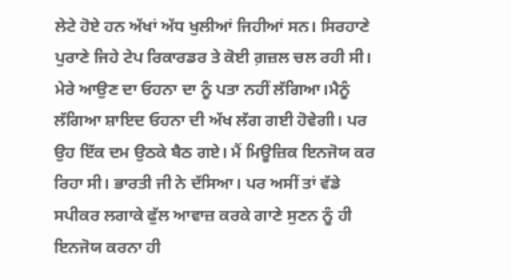ਲੇਟੇ ਹੋਏ ਹਨ ਅੱਖਾਂ ਅੱਧ ਖੁਲੀਆਂ ਜਿਹੀਆਂ ਸਨ। ਸਿਰਹਾਣੇ ਪੁਰਾਣੇ ਜਿਹੇ ਟੇਪ ਰਿਕਾਰਡਰ ਤੇ ਕੋਈ ਗ਼ਜ਼ਲ ਚਲ ਰਹੀ ਸੀ। ਮੇਰੇ ਆਉਣ ਦਾ ਓਹਨਾ ਦਾ ਨੂੰ ਪਤਾ ਨਹੀਂ ਲੱਗਿਆ।ਮੈਨੂੰ ਲੱਗਿਆ ਸ਼ਾਇਦ ਓਹਨਾ ਦੀ ਅੱਖ ਲੱਗ ਗਈ ਹੋਵੇਗੀ। ਪਰ ਉਹ ਇੱਕ ਦਮ ਉਠਕੇ ਬੈਠ ਗਏ। ਮੈਂ ਮਿਊਜ਼ਿਕ ਇਨਜੋਯ ਕਰ ਰਿਹਾ ਸੀ। ਭਾਰਤੀ ਜੀ ਨੇ ਦੱਸਿਆ। ਪਰ ਅਸੀਂ ਤਾਂ ਵੱਡੇ ਸਪੀਕਰ ਲਗਾਕੇ ਫੁੱਲ ਆਵਾਜ਼ ਕਰਕੇ ਗਾਣੇ ਸੁਣਨ ਨੂੰ ਹੀ ਇਨਜੋਯ ਕਰਨਾ ਹੀ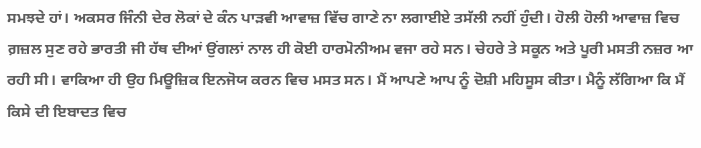ਸਮਝਦੇ ਹਾਂ। ਅਕਸਰ ਜਿੰਨੀ ਦੇਰ ਲੋਕਾਂ ਦੇ ਕੰਨ ਪਾੜਵੀ ਆਵਾਜ਼ ਵਿੱਚ ਗਾਣੇ ਨਾ ਲਗਾਈਏ ਤਸੱਲੀ ਨਹੀਂ ਹੁੰਦੀ। ਹੋਲੀ ਹੋਲੀ ਆਵਾਜ਼ ਵਿਚ ਗ਼ਜ਼ਲ ਸੁਣ ਰਹੇ ਭਾਰਤੀ ਜੀ ਹੱਥ ਦੀਆਂ ਉਂਗਲਾਂ ਨਾਲ ਹੀ ਕੋਈ ਹਾਰਮੋਨੀਅਮ ਵਜਾ ਰਹੇ ਸਨ। ਚੇਹਰੇ ਤੇ ਸਕੂਨ ਅਤੇ ਪੂਰੀ ਮਸਤੀ ਨਜ਼ਰ ਆ ਰਹੀ ਸੀ। ਵਾਕਿਆ ਹੀ ਉਹ ਮਿਊਜ਼ਿਕ ਇਨਜੋਯ ਕਰਨ ਵਿਚ ਮਸਤ ਸਨ। ਮੈਂ ਆਪਣੇ ਆਪ ਨੂੰ ਦੋਸ਼ੀ ਮਹਿਸੂਸ ਕੀਤਾ। ਮੈਨੂੰ ਲੱਗਿਆ ਕਿ ਮੈਂ ਕਿਸੇ ਦੀ ਇਬਾਦਤ ਵਿਚ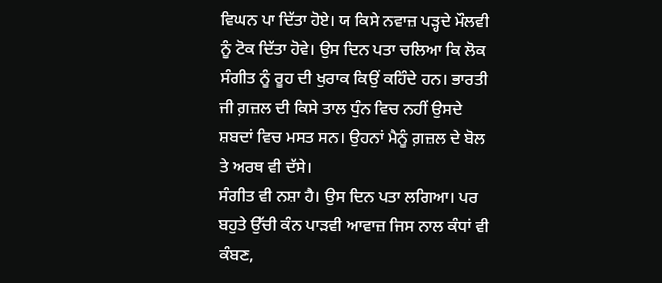ਵਿਘਨ ਪਾ ਦਿੱਤਾ ਹੋਏ। ਯ ਕਿਸੇ ਨਵਾਜ਼ ਪੜ੍ਹਦੇ ਮੌਲਵੀ ਨੂੰ ਟੋਕ ਦਿੱਤਾ ਹੋਵੇ। ਉਸ ਦਿਨ ਪਤਾ ਚਲਿਆ ਕਿ ਲੋਕ ਸੰਗੀਤ ਨੂੰ ਰੂਹ ਦੀ ਖੁਰਾਕ ਕਿਉਂ ਕਹਿੰਦੇ ਹਨ। ਭਾਰਤੀ ਜੀ ਗ਼ਜ਼ਲ ਦੀ ਕਿਸੇ ਤਾਲ ਧੁੰਨ ਵਿਚ ਨਹੀਂ ਉਸਦੇ ਸ਼ਬਦਾਂ ਵਿਚ ਮਸਤ ਸਨ। ਉਹਨਾਂ ਮੈਨੂੰ ਗ਼ਜ਼ਲ ਦੇ ਬੋਲ ਤੇ ਅਰਥ ਵੀ ਦੱਸੇ।
ਸੰਗੀਤ ਵੀ ਨਸ਼ਾ ਹੈ। ਉਸ ਦਿਨ ਪਤਾ ਲਗਿਆ। ਪਰ ਬਹੁਤੇ ਉੱਚੀ ਕੰਨ ਪਾੜਵੀ ਆਵਾਜ਼ ਜਿਸ ਨਾਲ ਕੰਧਾਂ ਵੀ ਕੰਬਣ,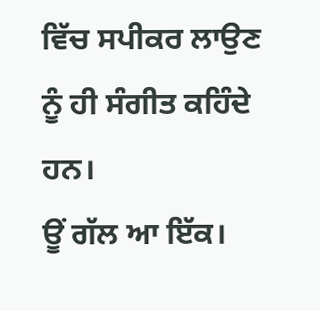ਵਿੱਚ ਸਪੀਕਰ ਲਾਉਣ ਨੂੰ ਹੀ ਸੰਗੀਤ ਕਹਿੰਦੇ ਹਨ।
ਊਂ ਗੱਲ ਆ ਇੱਕ।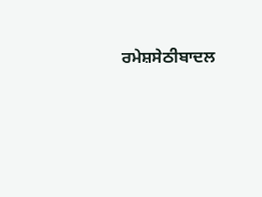ਰਮੇਸ਼ਸੇਠੀਬਾਦਲ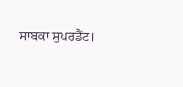ਸਾਬਕਾ ਸੁਪਰਡੈਂਟ।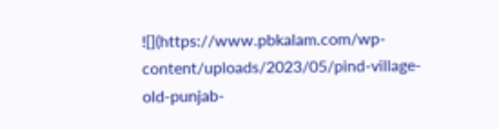![](https://www.pbkalam.com/wp-content/uploads/2023/05/pind-village-old-punjab-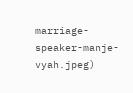marriage-speaker-manje-vyah.jpeg)